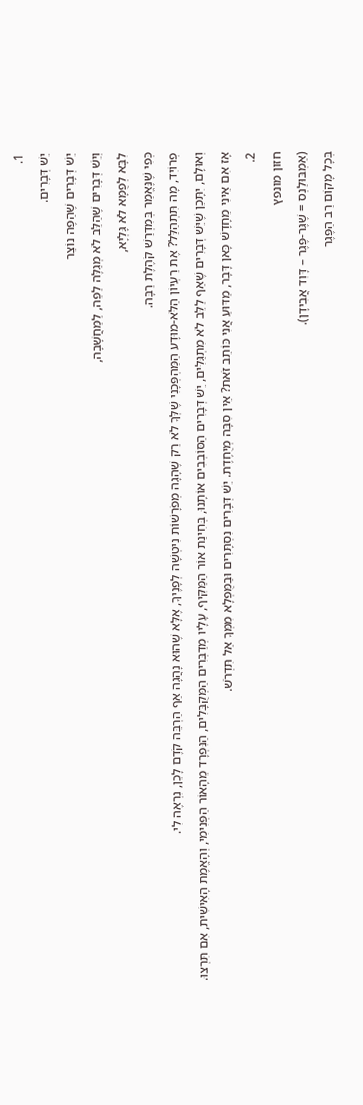1.
יֵשׁ דְּבָרִים.
יֵשׁ דְּבָרִים שֶׁהַפֶּה נוֹצֵר
וְיֵשׁ דְּבָרִים שֶׁהַלֵּב לֹא מְגַלֶּה לַפֵּה, לַמַּחֲשָׁבָה,
לִבָּא לְפֻמָּא לֹא גָּלְיָא,
כְּפִי שֶׁנֶּאֱמַר בְּמִדְרַשׁ קֹהֶלֶת רַבָּה.
פְרוֹיִד, מָה תִּתְהַלַּל? אֶת רַעְיוֹן הַלֹּא-מוּדָע הַמַּהְפְּכָנִי שֶׁלְּךָ לֹא רַק שֶׁהָגָה מְפֹרָשׁוֹת נִיטְשָׁה לְפָנֶיךָ, אֶלָּא שֶׁהוּא נָהֲגָה אַף הַרְבֵּה קֹדֶם לָכֵן, נִרְאֶה לִי.
וְאוּלָם, יִתָּכֵן שֶׁיֵּשׁ דְּבָרִים שֶׁאַף לַלֵּב לֹא מִתְגַּלִּים, יֵשׁ דְּבָרִים הַסּוֹבְבִים אוֹתָנוּ, בְּחִינַת אוֹר הַמַּקִּיף, עָלָיו מְדַבְּרִים הַמְּקֻבָּלִים, הַנִּפְרָד מֵהָאוֹר הַפְּנִימִי, וְהָאֱמֶת הָאִישִׁית, אִם תִּרְצוּ.
אָז אִם אֵינִי מֵחָדָשׁ כָּאן דָּבָר, מַדּוּעַ אֲנִי כּוֹתֵב זֹאת? אֵין סִבָּה מְיֻחֶדֶת. יֵשׁ דְּבָרִים נִסְתָּרִים וּבַמֻּפְלָא מִמְּךָ אַל תִּדְרֹשׁ.
2.
חזון מונפץ
(אַמְבּוּלַנְס = שֶׁגֶּר-פֶּגֶר – דָּוִד אֲבִידָן).
בְּכָל מָקוֹם רַב הַפֶּגֶר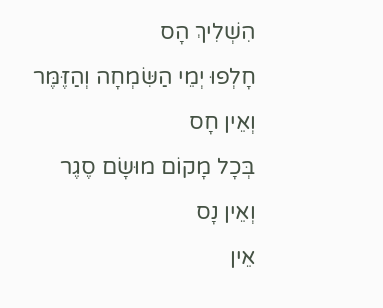הִשְׁלִיךְ הָס
חָלְפוּ יְמֵי הַשִּׂמְחָה וְהַזֶּמֶּר
וְאֵין חָס
בְּכָל מָקוֹם מוּשָׂם סֶגֶר
וְאֵין נָס
אֵין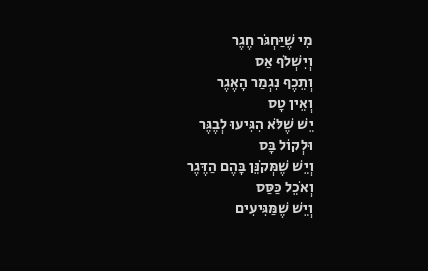מִי שֶׁיַּחְגֹּר חֶגֶר
וְיִשְׁלֹף אַס
וְתֵכֶף נִגְמַר הָאֶגֶר
וְאֵין טָס
יֵשׁ שֶׁלֹּא הִגִּיעוּ לְבֶגֶּר
וּלְקוֹל בָּס
וְיֵשׁ שֶׁמְּקֹנֵּן בָּהֶם הַדֶּגֶר
וְאֹכֵל כַּסַּס
וְיֵשׁ שֶׁמַּגִּיעִים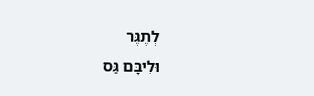לְתֶגֶּר
וּלִיבָּם גַּס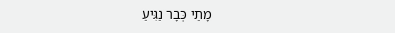מָתַי כְּבָר נַגִּיעַ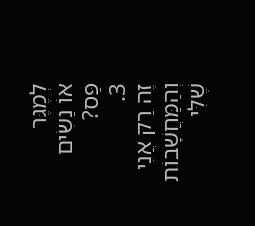לְמֶגֶּר
אוֹ נַשִׂים פַּס?
3.
זֶה רַק אֲנִי וְהַמַּחֲשָׁבוֹת שֶׁלִּי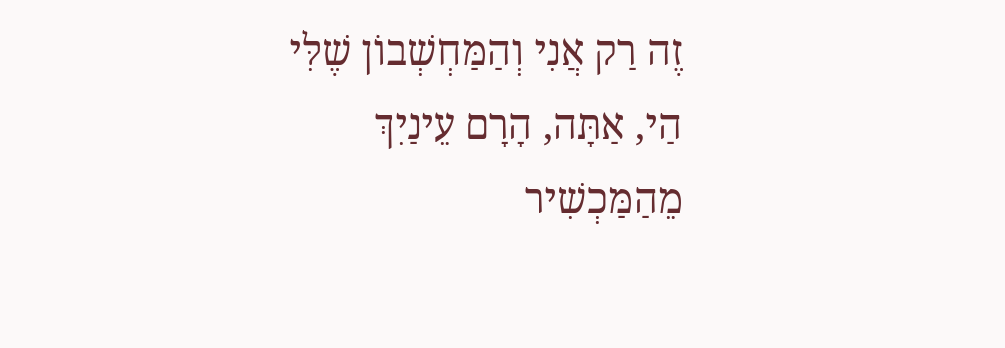זֶה רַק אֲנִי וְהַמַּחְשְׁבוֹן שֶׁלִּי
הַי, אַתָּה, הָרָם עֵינַיִךְ מֵהַמַּכְשִׁיר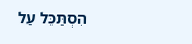הִסְתַּכֵּל עַל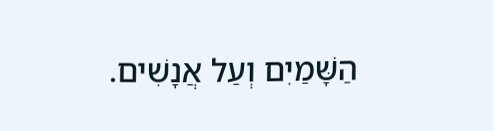הַשָּׁמַיִם וְעַל אֲנָשִׁים.